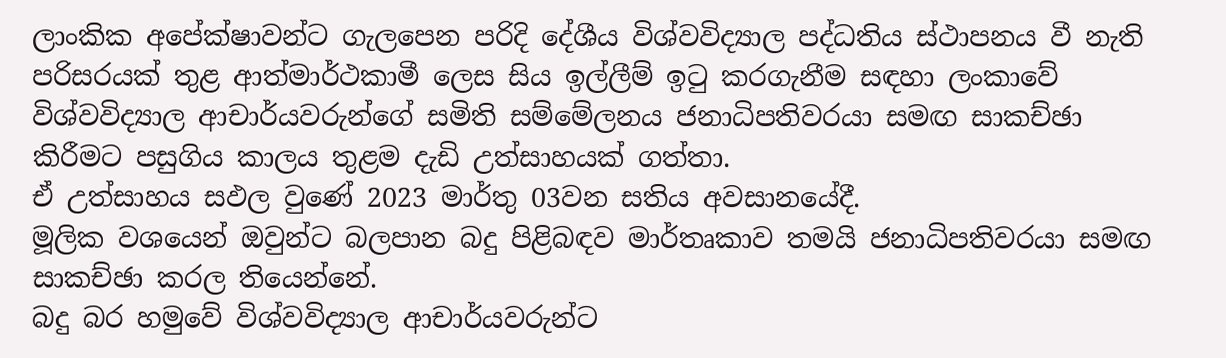ලාංකික අපේක්ෂාවන්ට ගැලපෙන පරිදි දේශීය විශ්වවිද්‍යාල පද්ධතිය ස්ථාපනය වී නැති පරිසරයක් තුළ ආත්මාර්ථකාමී ලෙස සිය ඉල්ලීම් ඉටු කරගැනීම සඳහා ලංකාවේ විශ්වවිද්‍යාල ආචාර්යවරුන්ගේ සමිති සම්මේලනය ජනාධිපතිවරයා සමඟ සාකච්ඡා කිරීමට පසුගිය කාලය තුළම දැඩි උත්සාහයක් ගත්තා.
ඒ උත්සාහය සඵල වුණේ 2023 මාර්තු 03වන සතිය අවසානයේදී.
මූලික වශයෙන් ඔවුන්ට බලපාන බදු පිළිබඳව මාර්තෘකාව තමයි ජනාධිපතිවරයා සමඟ සාකච්ඡා කරල තියෙන්නේ.
බදු බර හමුවේ විශ්වවිද්‍යාල ආචාර්යවරුන්ට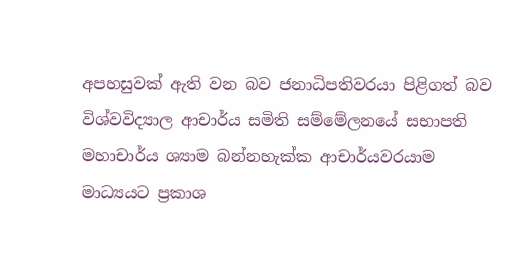අපහසුවක් ඇති වන බව ජනාධිපතිවරයා පිළිගත් බව විශ්වවිද්‍යාල ආචාර්ය සමිති සම්මේලනයේ සභාපති මහාචාර්ය ශ්‍යාම බන්නහැක්ක ආචාර්යවරයාම මාධ්‍යයට ප්‍රකාශ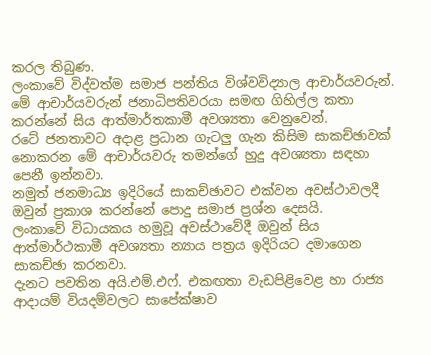කරල තිබුණ.
ලංකාවේ විද්වත්ම සමාජ පන්තිය විශ්වවිද්‍යාල ආචාර්යවරුන්.
මේ ආචාර්යවරුන් ජනාධිපතිවරයා සමඟ ගිහිල්ල කතා කරන්නේ සිය ආත්මාර්තකාමී අවශ්‍යතා වෙනුවෙන්.
රටේ ජනතාවට අදාළ ප්‍රධාන ගැටලු‍ ගැන කිසිම සාකච්ඡාවක් නොකරන මේ ආචාර්යවරු තමන්ගේ හුදු අවශ්‍යතා සඳහා පෙනී ඉන්නවා.
නමුත් ජනමාධ්‍ය ඉදිරියේ සාකච්ඡාවට එක්වන අවස්ථාවලදී ඔවුන් ප්‍රකාශ කරන්නේ පොදු සමාජ ප්‍රශ්න දෙසයි.
ලංකාවේ විධායකය හමුවූ අවස්ථාවේදී ඔවුන් සිය ආත්මාර්ථකාමී අවශ්‍යතා න්‍යාය පත්‍රය ඉදිරියට දමාගෙන සාකච්ඡා කරනවා.
දැනට පවතින අයි.එම්.එෆ්. එකඟතා වැඩපිළිවෙළ හා රාජ්‍ය ආදායම් වියදම්වලට සාපේක්ෂාව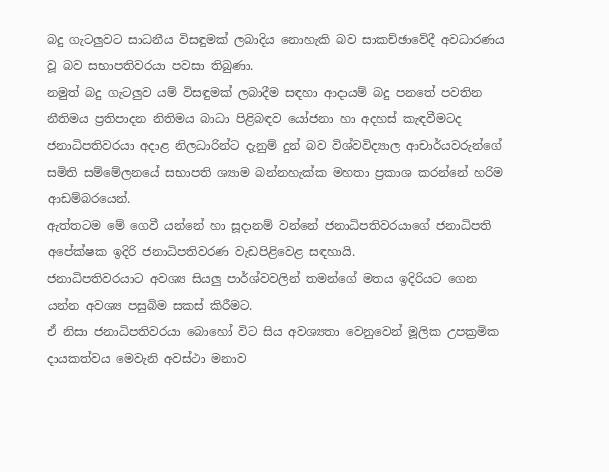බදු ගැටලු‍වට සාධනීය විසඳුමක් ලබාදිය නොහැකි බව සාකච්ඡාවේදී අවධාරණය වූ බව සභාපතිවරයා පවසා තිබුණා.
නමුත් බදු ගැටලු‍ව යම් විසඳුමක් ලබාදීම සඳහා ආදායම් බදු පනතේ පවතින නීතිමය ප්‍රතිපාදන නිතිමය බාධා පිළිබඳව යෝජනා හා අදහස් කැඳවීමටද ජනාධිපතිවරයා අදාළ නිලධාරින්ට දැනුම් දුන් බව විශ්වවිද්‍යාල ආචාර්යවරුන්ගේ සමිති සම්මේලනයේ සභාපති ශ්‍යාම බන්නහැක්ක මහතා ප්‍රකාශ කරන්නේ හරිම ආඩම්බරයෙන්.
ඇත්තටම මේ ගෙවී යන්නේ හා සූදානම් වන්නේ ජනාධිපතිවරයාගේ ජනාධිපති අපේක්ෂක ඉදිරි ජනාධිපතිවරණ වැඩපිළිවෙළ සඳහායි.
ජනාධිපතිවරයාට අවශ්‍ය සියලු‍ පාර්ශ්වවලින් තමන්ගේ මතය ඉදිරියට ගෙන යන්න අවශ්‍ය පසුබිම සකස් කිරීමට.
ඒ නිසා ජනාධිපතිවරයා බොහෝ විට සිය අවශ්‍යතා වෙනුවෙන් මූලික උපක්‍රමික දායකත්වය මෙවැනි අවස්ථා මනාව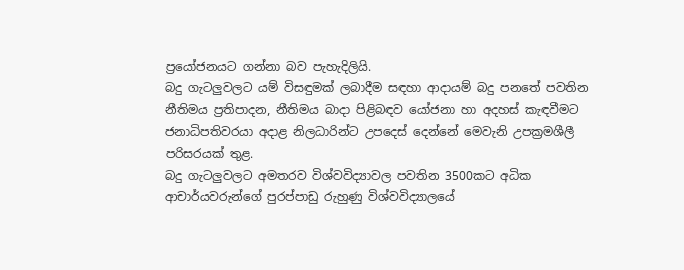ප්‍රයෝජනයට ගන්නා බව පැහැදිලියි.
බදු ගැටලු‍වලට යම් විසඳුමක් ලබාදීම සඳහා ආදායම් බදු පනතේ පවතින නීතිමය ප්‍රතිපාදන, නීතිමය බාදා පිළිබඳව යෝජනා හා අදහස් කැඳවීමට ජනාධිපතිවරයා අදාළ නිලධාරින්ට උපදෙස් දෙන්නේ මෙවැනි උපක්‍රමශීලී පරිසරයක් තුළ.
බදු ගැටලු‍වලට අමතරව විශ්වවිද්‍යාවල පවතින 3500කට අධික ආචාර්යවරුන්ගේ පුරප්පාඩු රුහුණු විශ්වවිද්‍යාලයේ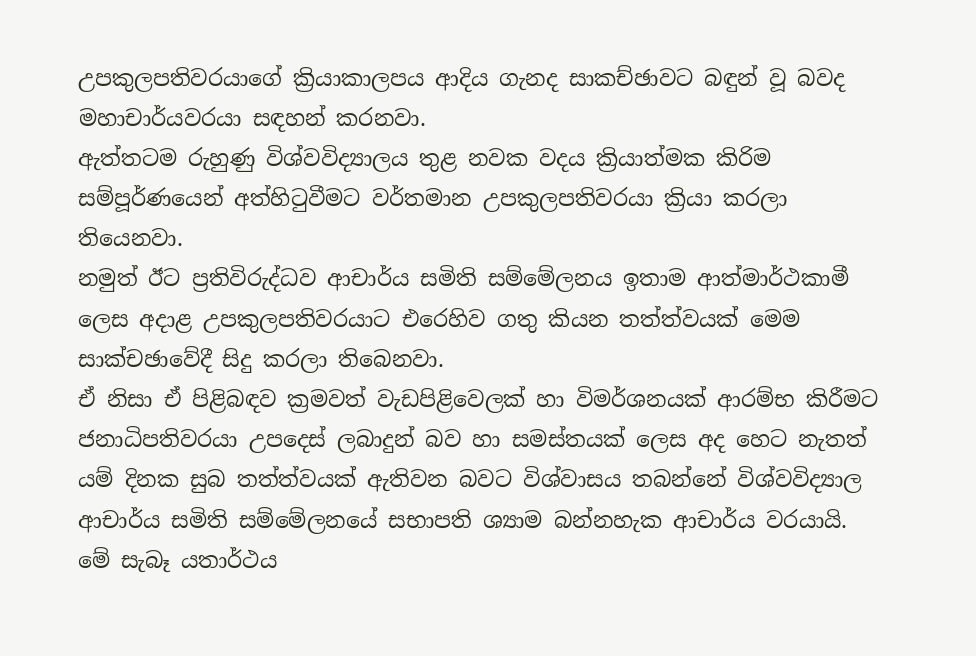උපකුලපතිවරයාගේ ක්‍රියාකාලපය ආදිය ගැනද සාකච්ඡාවට බඳුන් වූ බවද මහාචාර්යවරයා සඳහන් කරනවා.
ඇත්තටම රුහුණු විශ්වවිද්‍යාලය තුළ නවක වදය ක්‍රියාත්මක කිරිම සම්පූර්ණයෙන් අත්හිටුවීමට වර්තමාන උපකුලපතිවරයා ක්‍රියා කරලා තියෙනවා.
නමුත් ඊට ප්‍රතිවිරුද්ධව ආචාර්ය සමිති සම්මේලනය ඉතාම ආත්මාර්ථකාමී ලෙස අදාළ උපකුලපතිවරයාට එරෙහිව ගතු කියන තත්ත්වයක් මෙම සාක්චඡාවේදී සිදු කරලා තිබෙනවා.
ඒ නිසා ඒ පිළිබඳව ක්‍රමවත් වැඩපිළිවෙලක් හා විමර්ශනයක් ආරම්භ කිරීමට ජනාධිපතිවරයා උපදෙස් ලබාදුන් බව හා සමස්තයක් ලෙස අද හෙට නැතත් යම් දිනක සුබ තත්ත්වයක් ඇතිවන බවට විශ්වාසය තබන්නේ විශ්වවිද්‍යාල ආචාර්ය සමිති සම්මේලනයේ සභාපති ශ්‍යාම බන්නහැක ආචාර්ය වරයායි.
මේ සැබෑ යතාර්ථය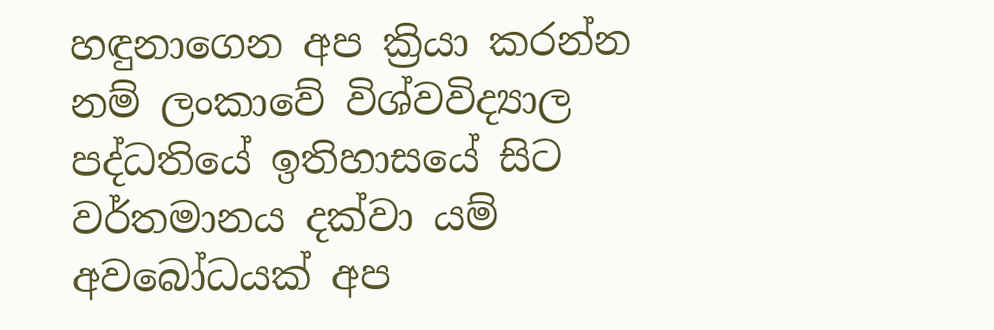හඳුනාගෙන අප ක්‍රියා කරන්න නම් ලංකාවේ විශ්වවිද්‍යාල පද්ධතියේ ඉතිහාසයේ සිට වර්තමානය දක්වා යම් අවබෝධයක් අප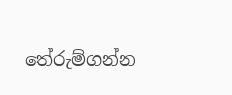තේරුම්ගන්න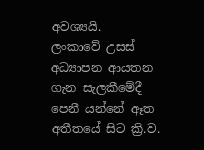අවශ්‍යයි.
ලංකාවේ උසස් අධ්‍යාපන ආයතන ගැන සැලකීමේදී පෙනී යන්නේ ඈත අතීතයේ සිට ක්‍රි.ව.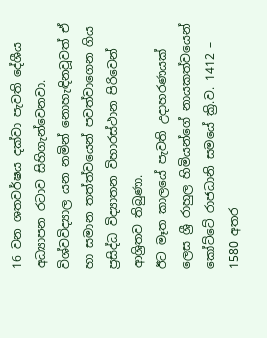16 වන ශතවර්ෂය දක්වා පැවති දේශීය අධ්‍යාපන රටාව සිහිගැන්වෙනවා.
විශ්වවිද්‍යාල යන නමින් නොහැඳිනවූවත් ඒ හා සමාන තත්ත්වයෙන් පවත්වාගෙන ගිය ප්‍රසිද්ධ විද්‍යාතන විහාරස්ථාන පිරිවෙන් ආශ්‍රිතව තිබුණා.
ඊට මෑත කාලයේ පැවති උදාහරණයක් ලෙස ශ්‍රී රාහුල හිමියන්ගේ නායකත්වයෙන් කෝට්ටේ රාජධානි සමයේ ක්‍රි.ව. 1412 – 1580 අතර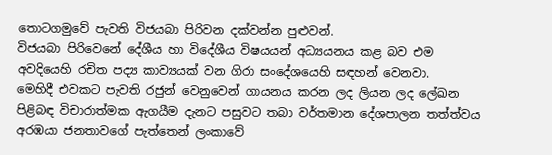තොටගමුවේ පැවති විජයබා පිරිවන දක්වන්න පුළුවන්.
විජයබා පිරිවෙනේ දේශීය හා විදේශීය විෂයයන් අධ්‍යයනය කළ බව එම අවදියෙහි රචිත පද්‍ය කාව්‍යයක් වන ගිරා සංදේශයෙහි සඳහන් වෙනවා.
මෙහිදී එවකට පැවති රජුන් වෙනුවෙන් ගායනය කරන ලද ලියන ලද ලේඛන පිළිබඳ විචාරාත්මක ඇගයීම දැනට පසුවට තබා වර්තමාන දේශපාලන තත්ත්වය අරඹයා ජනතාවගේ පැත්තෙන් ලංකාවේ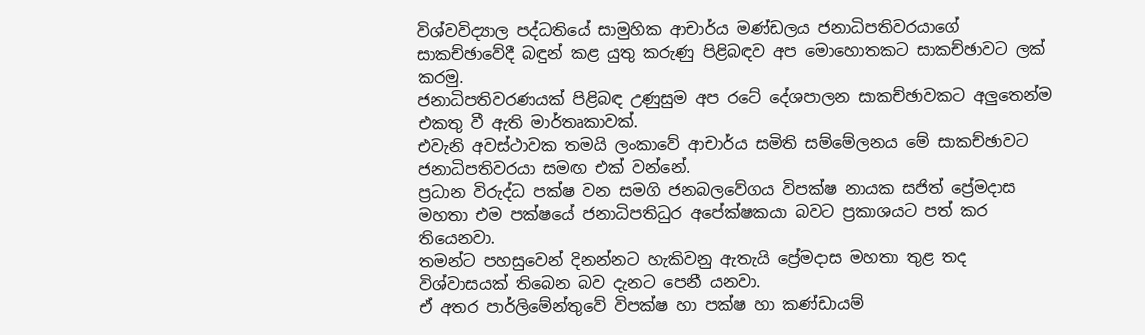විශ්වවිද්‍යාල පද්ධතියේ සාමුහික ආචාර්ය මණ්ඩලය ජනාධිපතිවරයාගේ සාකච්ඡාවේදී බඳුන් කළ යුතු කරුණු පිළිබඳව අප මොහොතකට සාකච්ඡාවට ලක් කරමු.
ජනාධිපතිවරණයක් පිළිබඳ උණුසුම අප රටේ දේශපාලන සාකච්ඡාවකට අලු‍තෙන්ම එකතු වී ඇති මාර්තෘකාවක්.
එවැනි අවස්ථාවක තමයි ලංකාවේ ආචාර්ය සමිති සම්මේලනය මේ සාකච්ඡාවට ජනාධිපතිවරයා සමඟ එක් වන්නේ.
ප්‍රධාන විරුද්ධ පක්ෂ වන සමගි ජනබලවේගය විපක්ෂ නායක සජිත් ප්‍රේමදාස මහතා එම පක්ෂයේ ජනාධිපතිධුර අපේක්ෂකයා බවට ප්‍රකාශයට පත් කර තියෙනවා.
තමන්ට පහසුවෙන් දිනන්නට හැකිවනු ඇතැයි ප්‍රේමදාස මහතා තුළ තද විශ්වාසයක් තිබෙන බව දැනට පෙනී යනවා.
ඒ අතර පාර්ලිමේන්තුවේ විපක්ෂ හා පක්ෂ හා කණ්ඩායම්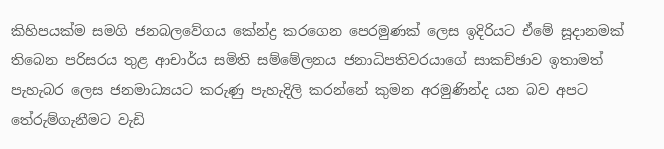කිහිපයක්ම සමගි ජනබලවේගය කේන්ද්‍ර කරගෙන පෙරමුණක් ලෙස ඉදිරියට ඒමේ සූදානමක් තිබෙන පරිසරය තුළ ආචාර්ය සමිති සම්මේලනය ජනාධිපතිවරයාගේ සාකච්ඡාව ඉතාමත් පැහැබර ලෙස ජනමාධ්‍යයට කරුණු පැහැදිලි කරන්නේ කුමන අරමුණින්ද යන බව අපට තේරුම්ගැනීමට වැඩි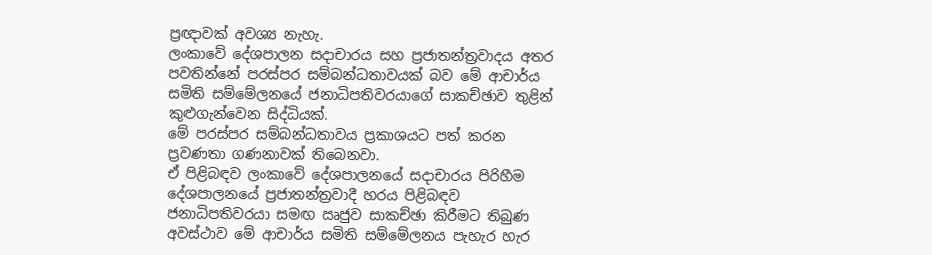ප්‍රඥාවක් අවශ්‍ය නැහැ.
ලංකාවේ දේශපාලන සදාචාරය සහ ප්‍රජාතන්ත්‍රවාදය අතර පවතින්නේ පරස්පර සම්බන්ධතාවයක් බව මේ ආචාර්ය සමිති සම්මේලනයේ ජනාධිපතිවරයාගේ සාකච්ඡාව තුළින් කුළුගැන්වෙන සිද්ධියක්.
මේ පරස්පර සම්බන්ධතාවය ප්‍රකාශයට පත් කරන ප්‍රවණතා ගණනාවක් තිබෙනවා.
ඒ පිළිබඳව ලංකාවේ දේශපාලනයේ සදාචාරය පිරිහීම දේශපාලනයේ ප්‍රජාතන්ත්‍රවාදී හරය පිළිබඳව ජනාධිපතිවරයා සමඟ ඍජුව සාකච්ඡා කිරීමට තිබුණ අවස්ථාව මේ ආචාර්ය සමිති සම්මේලනය පැහැර හැර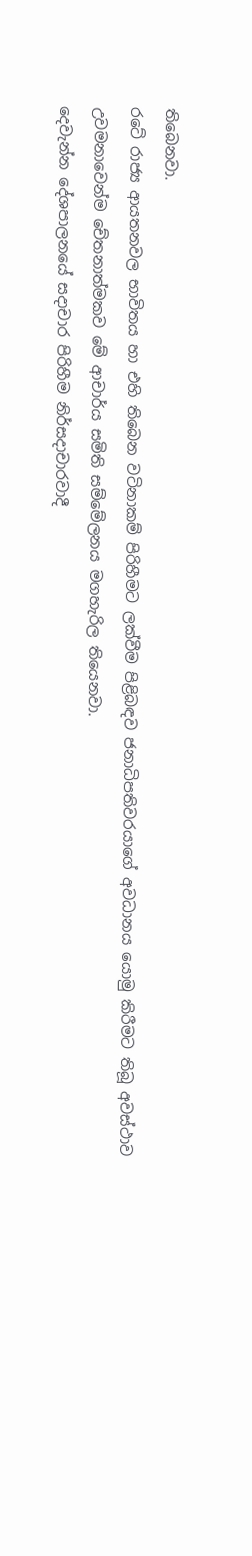තිබෙනවා.
රටේ රාජ්‍ය ආයතනවල භාවිතය හා එහි තිබෙන වටිනාකම් පිරිහීමට ලක්වීම පිළිබඳව ජනාධිපතිවරයාගේ අවධානය යොමු කිරීමට තිබූ අවස්ථාව උවමනාවෙන්ම චේතනාත්මකව මේ ආචාර්ය සමිති සම්මේලනය මගහැරිල තියෙනවා.
දෙවැන්න දේශපාලනයේ සදාචාර පිරිහීම නිර්සදාචාරවාදී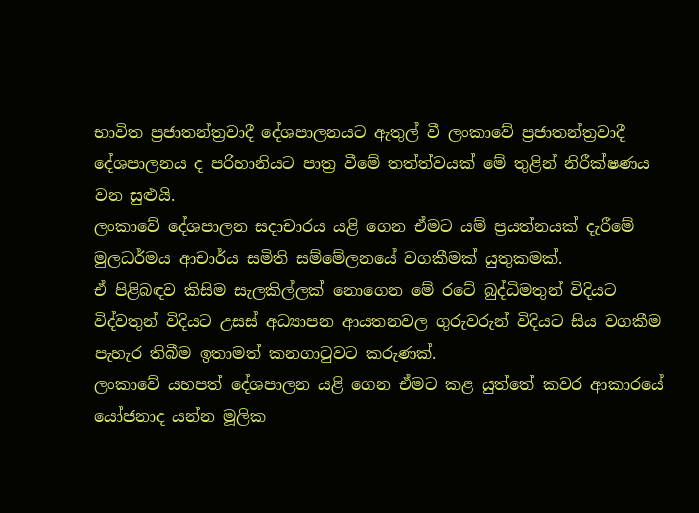භාවිත ප්‍රජාතන්ත්‍රවාදී දේශපාලනයට ඇතුල් වී ලංකාවේ ප්‍රජාතන්ත්‍රවාදී දේශපාලනය ද පරිහානියට පාත්‍ර වීමේ තත්ත්වයක් මේ තුළින් නිරීක්ෂණය වන සුළුයි.
ලංකාවේ දේශපාලන සදාචාරය යළි ගෙන ඒමට යම් ප්‍රයත්නයක් දැරීමේ මුලධර්මය ආචාර්ය සමිති සම්මේලනයේ වගකීමක් යුතුකමක්.
ඒ පිළිබඳව කිසිම සැලකිල්ලක් නොගෙන මේ රටේ බුද්ධිමතුන් විදියට විද්වතුන් විදියට උසස් අධ්‍යාපන ආයතනවල ගුරුවරුන් විදියට සිය වගකීම පැහැර තිබීම ඉතාමත් කනගාටුවට කරුණක්.
ලංකාවේ යහපත් දේශපාලන යළි ගෙන ඒමට කළ යුත්තේ කවර ආකාරයේ යෝජනාද යන්න මූලික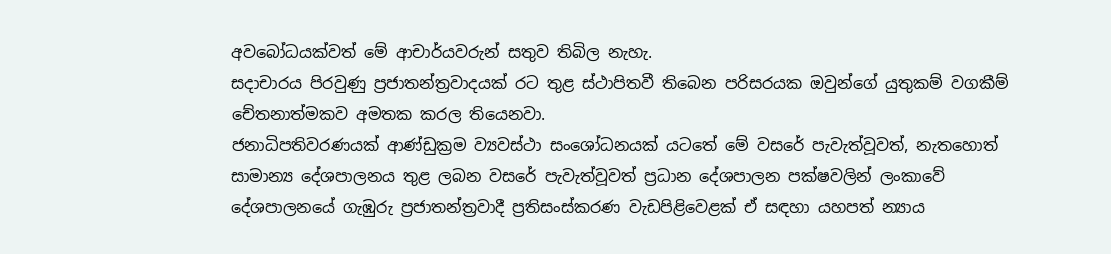අවබෝධයක්වත් මේ ආචාර්යවරුන් සතුව තිබිල නැහැ.
සදාචාරය පිරවුණු ප්‍රජාතන්ත්‍රවාදයක් රට තුළ ස්ථාපිතවී තිබෙන පරිසරයක ඔවුන්ගේ යුතුකම් වගකීම් චේතනාත්මකව අමතක කරල තියෙනවා.
ජනාධිපතිවරණයක් ආණ්ඩුක්‍රම ව්‍යවස්ථා සංශෝධනයක් යටතේ මේ වසරේ පැවැත්වූවත්, නැතහොත් සාමාන්‍ය දේශපාලනය තුළ ලබන වසරේ පැවැත්වූවත් ප්‍රධාන දේශපාලන පක්ෂවලින් ලංකාවේ දේශපාලනයේ ගැඹුරු ප්‍රජාතන්ත්‍රවාදී ප්‍රතිසංස්කරණ වැඩපිළිවෙළක් ඒ සඳහා යහපත් න්‍යාය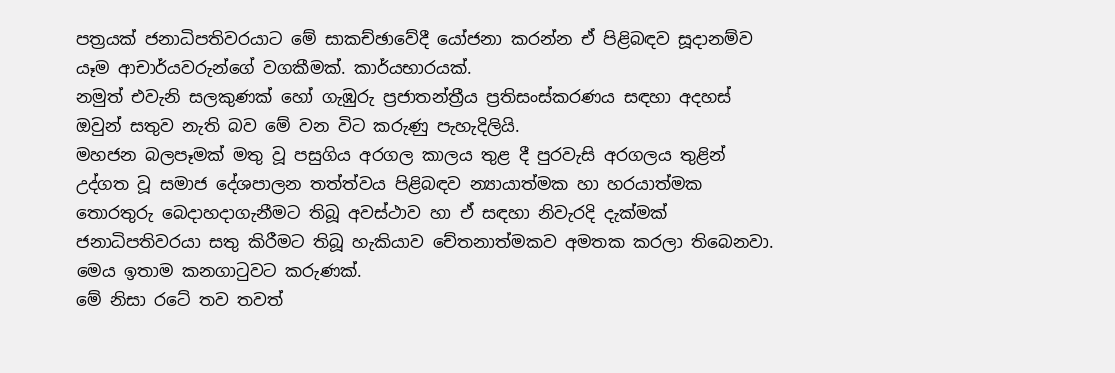පත්‍රයක් ජනාධිපතිවරයාට මේ සාකච්ඡාවේදී යෝජනා කරන්න ඒ පිළිබඳව සූදානම්ව යෑම ආචාර්යවරුන්ගේ වගකීමක්. කාර්යභාරයක්.
නමුත් එවැනි සලකුණක් හෝ ගැඹුරු ප්‍රජාතන්ත්‍රීය ප්‍රතිසංස්කරණය සඳහා අදහස් ඔවුන් සතුව නැති බව මේ වන විට කරුණු පැහැදිලියි.
මහජන බලපෑමක් මතු වූ පසුගිය අරගල කාලය තුළ දී පුරවැසි අරගලය තුළින් උද්ගත වූ සමාජ දේශපාලන තත්ත්වය පිළිබඳව න්‍යායාත්මක හා හරයාත්මක තොරතුරු බෙදාහදාගැනීමට තිබූ අවස්ථාව හා ඒ සඳහා නිවැරදි දැක්මක් ජනාධිපතිවරයා සතු කිරීමට තිබූ හැකියාව චේතනාත්මකව අමතක කරලා තිබෙනවා.
මෙය ඉතාම කනගාටුවට කරුණක්.
මේ නිසා රටේ තව තවත්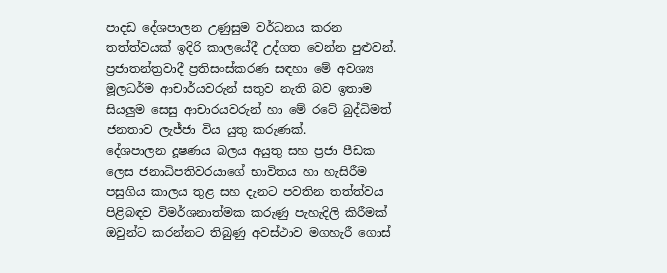පාදඩ දේශපාලන උණුසුම වර්ධනය කරන තත්ත්වයක් ඉදිරි කාලයේදී උද්ගත වෙන්න පුළුවන්.
ප්‍රජාතන්ත්‍රවාදී ප්‍රතිසංස්කරණ සඳහා මේ අවශ්‍ය මූලධර්ම ආචාර්යවරුන් සතුව නැති බව ඉතාම සියලු‍ම සෙසු ආචාරයවරුන් හා මේ රටේ බුද්ධිමත් ජනතාව ලැජ්ජා විය යුතු කරුණක්.
දේශපාලන දූෂණය බලය අයුතු සහ ප්‍රජා පීඩක ලෙස ජනාධිපතිවරයාගේ භාවිතය හා හැසිරීම පසුගිය කාලය තුළ සහ දැනට පවතින තත්ත්වය පිළිබඳව විමර්ශනාත්මක කරුණු පැහැදිලි කිරීමක් ඔවුන්ට කරන්නට තිබුණු අවස්ථාව මගහැරී ගොස්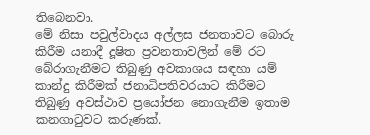තිබෙනවා.
මේ නිසා පවුල්වාදය අල්ලස ජනතාවට බොරු කිරීම යනාදී දූෂිත ප්‍රවනතාවලින් මේ රට බේරාගැනීමට තිබුණු අවකාශය සඳහා යම් කාන්දු කිරීමක් ජනාධිපතිවරයාට කිරීමට තිබුණු අවස්ථාව ප්‍රයෝජන නොගැනීම ඉතාම කනගාටුවට කරුණක්.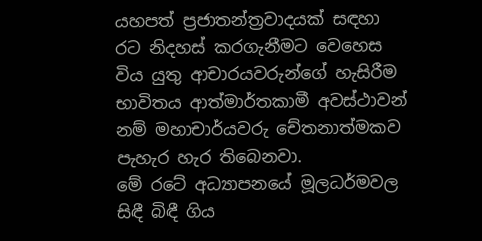යහපත් ප්‍රජාතන්ත්‍රවාදයක් සඳහා රට නිදහස් කරගැනීමට වෙහෙස විය යුතු ආචාරයවරුන්ගේ හැසිරීම භාවිතය ආත්මාර්තකාමී අවස්ථාවන් නම් මහාචාර්යවරු චේතනාත්මකව පැහැර හැර තිබෙනවා.
මේ රටේ අධ්‍යාපනයේ මූලධර්මවල සිඳී බිඳී ගිය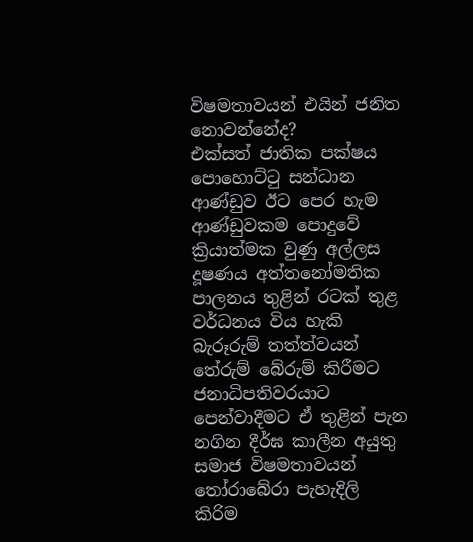විෂමතාවයන් එයින් ජනිත නොවන්නේද?
එක්සත් ජාතික පක්ෂය පොහොට්ටු සන්ධාන ආණ්ඩුව ඊට පෙර හැම ආණ්ඩුවකම පොදුවේ ක්‍රියාත්මක වුණු අල්ලස දූෂණය අත්තනෝමතික පාලනය තුළින් රටක් තුළ වර්ධනය විය හැකි බැරූරුම් තත්ත්වයන් තේරුම් බේරුම් කිරීමට ජනාධිපතිවරයාට පෙන්වාදීමට ඒ තුළින් පැන නගින දීර්ඝ කාලීන අයුතු සමාජ විෂමතාවයන් තෝරාබේරා පැහැදිලි කිරිම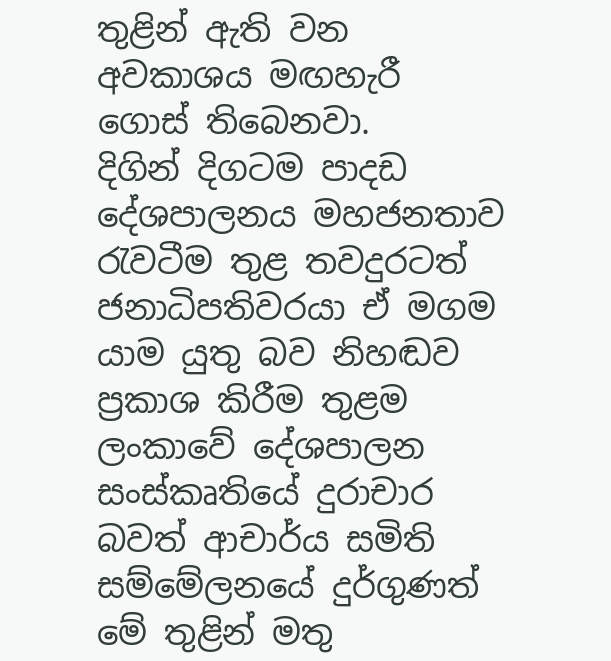තුළින් ඇති වන අවකාශය මඟහැරී ගොස් තිබෙනවා.
දිගින් දිගටම පාදඩ දේශපාලනය මහජනතාව රැවටීම තුළ තවදුරටත් ජනාධිපතිවරයා ඒ මගම යාම යුතු බව නිහඬව ප්‍රකාශ කිරීම තුළම ලංකාවේ දේශපාලන සංස්කෘතියේ දුරාචාර බවත් ආචාර්ය සමිති සම්මේලනයේ දුර්ගුණත් මේ තුළින් මතු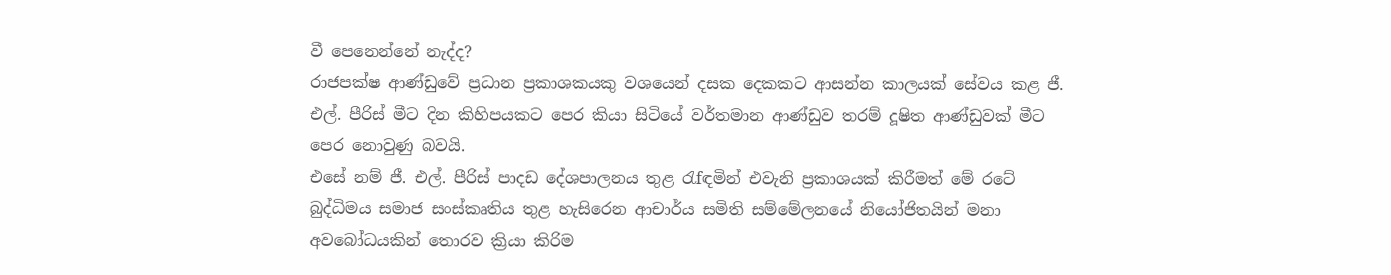වී පෙනෙන්නේ නැද්ද?
රාජපක්ෂ ආණ්ඩුවේ ප්‍රධාන ප්‍රකාශකයකු වශයෙන් දසක දෙකකට ආසන්න කාලයක් සේවය කළ ජී. එල්. පීරිස් මීට දින කිහිපයකට පෙර කියා සිටියේ වර්තමාන ආණ්ඩුව තරම් දූෂිත ආණ්ඩුවක් මීට පෙර නොවුණු බවයි.
එසේ නම් ජී. එල්. පීරිස් පාදඩ දේශපාලනය තුළ රැfඳමින් එවැනි ප්‍රකාශයක් කිරීමත් මේ රටේ බුද්ධිමය සමාජ සංස්කෘතිය තුළ හැසිරෙන ආචාර්ය සමිති සම්මේලනයේ නියෝජිතයින් මනා අවබෝධයකින් තොරව ක්‍රියා කිරිම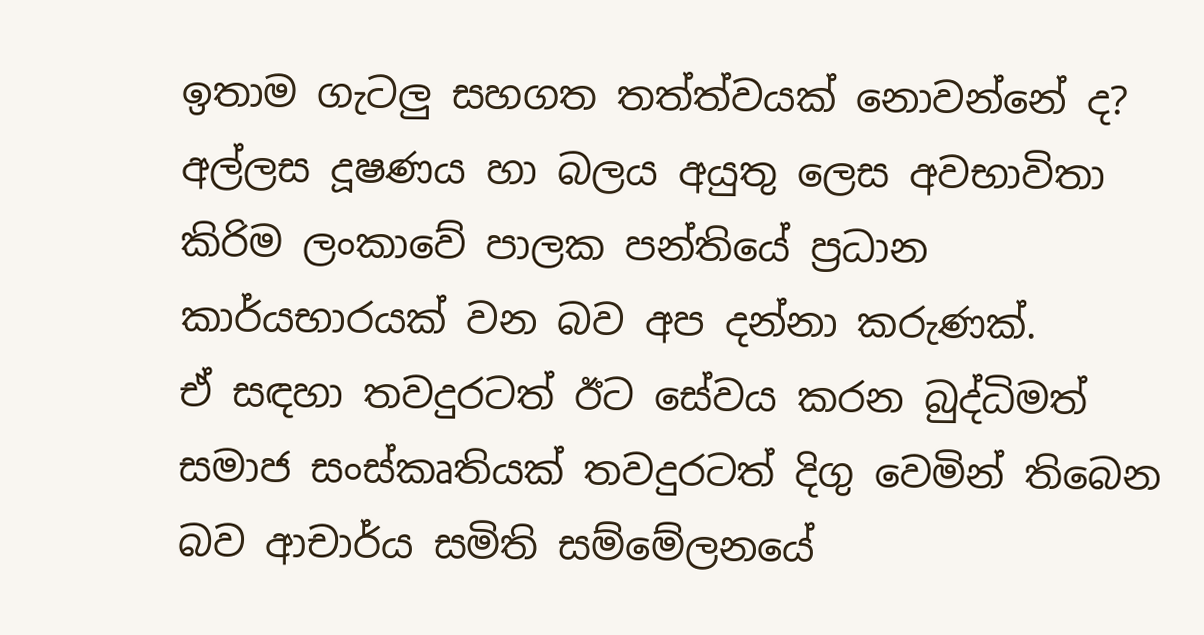ඉතාම ගැටලු‍ සහගත තත්ත්වයක් නොවන්නේ ද?
අල්ලස දූෂණය හා බලය අයුතු ලෙස අවභාවිතා කිරිම ලංකාවේ පාලක පන්තියේ ප්‍රධාන කාර්යභාරයක් වන බව අප දන්නා කරුණක්.
ඒ සඳහා තවදුරටත් ඊට සේවය කරන බුද්ධිමත් සමාජ සංස්කෘතියක් තවදුරටත් දිගු වෙමින් තිබෙන බව ආචාර්ය සමිති සම්මේලනයේ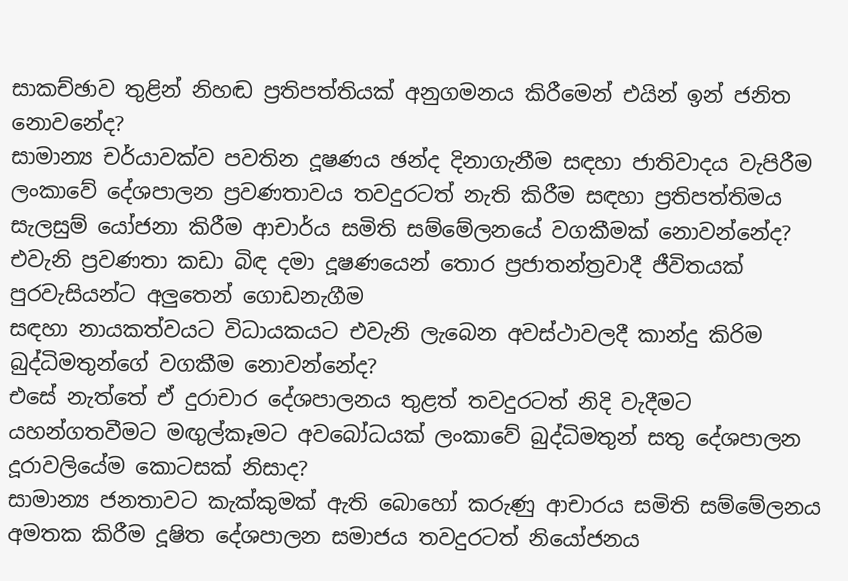සාකච්ඡාව තුළින් නිහඬ ප්‍රතිපත්තියක් අනුගමනය කිරීමෙන් එයින් ඉන් ජනිත නොවනේද?
සාමාන්‍ය චර්යාවක්ව පවතින දූෂණය ඡන්ද දිනාගැනීම සඳහා ජාතිවාදය වැපිරීම ලංකාවේ දේශපාලන ප්‍රවණතාවය තවදුරටත් නැති කිරීම සඳහා ප්‍රතිපත්තිමය සැලසුම් යෝජනා කිරීම ආචාර්ය සමිති සම්මේලනයේ වගකීමක් නොවන්නේද?
එවැනි ප්‍රවණතා කඩා බිඳ දමා දූෂණයෙන් තොර ප්‍රජාතන්ත්‍රවාදී ජීවිතයක් පුරවැසියන්ට අලු‍තෙන් ගොඩනැගීම
සඳහා නායකත්වයට විධායකයට එවැනි ලැබෙන අවස්ථාවලදී කාන්දු කිරිම බුද්ධිමතුන්ගේ වගකීම නොවන්නේද?
එසේ නැත්තේ ඒ දුරාචාර දේශපාලනය තුළත් තවදුරටත් නිදි වැදීමට යහන්ගතවීමට මඟුල්කෑමට අවබෝධයක් ලංකාවේ බුද්ධිමතුන් සතු දේශපාලන දූරාවලියේම කොටසක් නිසාද?
සාමාන්‍ය ජනතාවට කැක්කුමක් ඇති බොහෝ කරුණු ආචාරය සමිති සම්මේලනය අමතක කිරීම දූෂිත දේශපාලන සමාජය තවදුරටත් නියෝජනය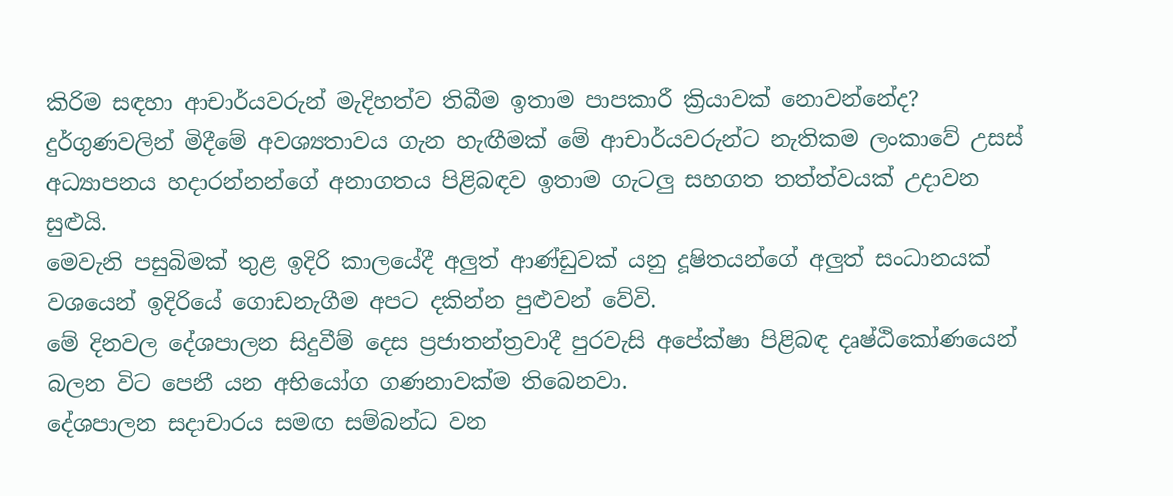කිරිම සඳහා ආචාර්යවරුන් මැදිහත්ව තිබීම ඉතාම පාපකාරී ක්‍රියාවක් නොවන්නේද?
දුර්ගුණවලින් මිදීමේ අවශ්‍යතාවය ගැන හැඟීමක් මේ ආචාර්යවරුන්ට නැතිකම ලංකාවේ උසස් අධ්‍යාපනය හදාරන්නන්ගේ අනාගතය පිළිබඳව ඉතාම ගැටලු‍ සහගත තත්ත්වයක් උදාවන සුළුයි.
මෙවැනි පසුබිමක් තුළ ඉදිරි කාලයේදී අලු‍ත් ආණ්ඩුවක් යනු දූෂිතයන්ගේ අලු‍ත් සංධානයක් වශයෙන් ඉදිරියේ ගොඩනැගීම අපට දකින්න පුළුවන් වේවි.
මේ දිනවල දේශපාලන සිදුවීම් දෙස ප්‍රජාතන්ත්‍රවාදී පුරවැසි අපේක්ෂා පිළිබඳ දෘෂ්ඨිකෝණයෙන් බලන විට පෙනී යන අභියෝග ගණනාවක්ම තිබෙනවා.
දේශපාලන සදාචාරය සමඟ සම්බන්ධ වන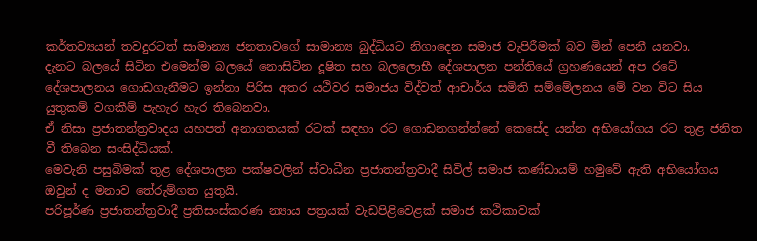කර්තව්‍යයන් තවදුරටත් සාමාන්‍ය ජනතාවගේ සාමාන්‍ය බුද්ධියට නිගාදෙන සමාජ වැපිරීමක් බව මින් පෙනී යනවා.
දැනට බලයේ සිටින එමෙන්ම බලයේ නොසිටින දූෂිත සහ බලලොභී දේශපාලන පන්තියේ ග්‍රහණයෙන් අප රටේ දේශපාලනය ගොඩගැනීමට ඉන්නා පිරිස අතර යථිවර සමාජය විද්වත් ආචාර්ය සමිති සම්මේලනය මේ වන විට සිය යුතුකම් වගකීම් පැහැර හැර තිබෙනවා.
ඒ නිසා ප්‍රජාතන්ත්‍රවාදය යහපත් අනාගතයක් රටක් සඳහා රට ගොඩනගන්න්නේ කෙසේද යන්න අභියෝගය රට තුළ ජනිත වී තිබෙන සංසිද්ධියක්.
මෙවැනි පසුබිමක් තුළ දේශපාලන පක්ෂවලින් ස්වාධීන ප්‍රජාතන්ත්‍රවාදී සිවිල් සමාජ කණ්ඩායම් හමුවේ ඇති අභියෝගය ඔවුන් ද මනාව තේරුම්ගත යුතුයි.
පරිපූර්ණ ප්‍රජාතන්ත්‍රවාදී ප්‍රතිසංස්කරණ න්‍යාය පත්‍රයක් වැඩපිළිවෙළක් සමාජ කථිකාවක්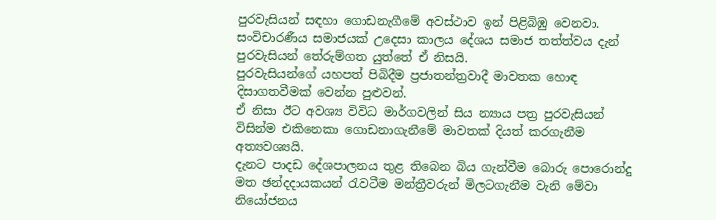පුරවැසියන් සඳහා ගොඩනැගීමේ අවස්ථාව ඉන් පිළිබිඹු වෙනවා.
සංවිචාරණීය සමාජයක් උදෙසා කාලය දේශය සමාජ තත්ත්වය දැන් පුරවැසියන් තේරුම්ගත යුත්තේ ඒ නිසයි.
පුරවැසියන්ගේ යහපත් පිබිදීම ප්‍රජාතන්ත්‍රවාදී මාවතක හොඳ දිසාගතවීමක් වෙන්න පුළුවන්.
ඒ නිසා ඊට අවශ්‍ය විවිධ මාර්ගවලින් සිය න්‍යාය පත්‍ර පුරවැසියන් විසින්ම එකිනෙකා ගොඩනාගැනීමේ මාවතක් දියත් කරගැනීම අත්‍යවශ්‍යයි.
දැනට පාදඩ දේශපාලනය තුළ තිබෙන බිය ගැන්වීම බොරු පොරොන්දු මත ඡන්දදායකයන් රැවටීම මන්ත්‍රීවරුන් මිලටගැනීම වැනි මේවා නියෝජනය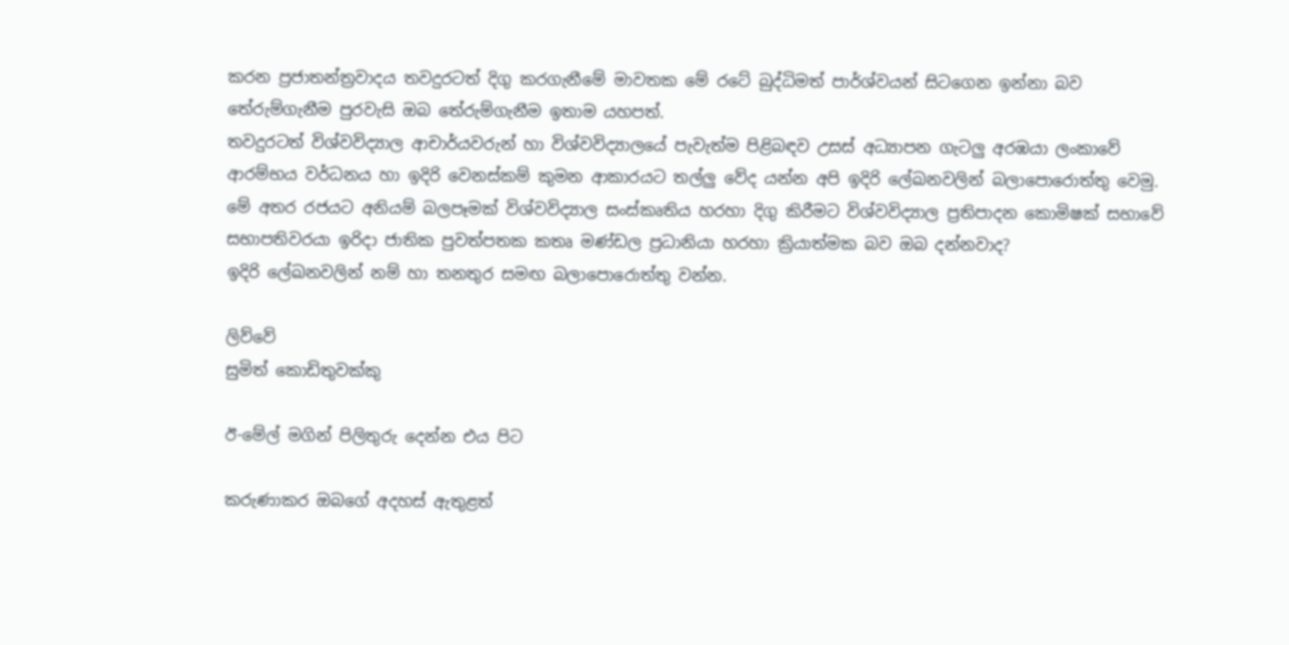කරන ප්‍රජාතන්ත්‍රවාදය තවදුරටත් දිගු කරගැනීමේ මාවතක මේ රටේ බුද්ධිමත් පාර්ශ්වයන් සිටගෙන ඉන්නා බව තේරුම්ගැනීම පුරවැසි ඔබ තේරුම්ගැනීම ඉතාම යහපත්.
තවදුරටත් විශ්වවිද්‍යාල ආචාර්යවරුන් හා විශ්වවිද්‍යාලයේ පැවැත්ම පිළිබඳව උසස් අධ්‍යාපන ගැටලු‍ අරඹයා ලංකාවේ ආරම්භය වර්ධනය හා ඉදිරි වෙනස්කම් කුමන ආකාරයට තල්ලු‍ වේද යන්න අපි ඉදිරි ලේඛනවලින් බලාපොරොත්තු වෙමු.
මේ අතර රජයට අනියම් බලපෑමක් විශ්වවිද්‍යාල සංස්කෘතිය හරහා දිගු කිරීමට විශ්වවිද්‍යාල ප්‍රතිපාදන කොමිෂක් සභාවේ සභාපතිවරයා ඉරිදා ජාතික පුවත්පතක කතෘ මණ්ඩල ප්‍රධානියා හරහා ක්‍රියාත්මක බව ඔබ දන්නවාද?
ඉදිරි ලේඛනවලින් නම් හා තනතුර සමඟ බලාපොරොත්තු වන්න.

ලිව්වේ
සුමිත් කොඩිතුවක්කු

ඊ-මේල් මගින් පිලිතුරු දෙන්න එය පිට

කරුණාකර ඔබගේ අදහස් ඇතුළත්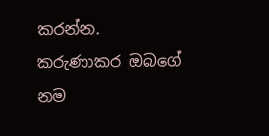කරන්න.
කරුණාකර ඔබගේ නම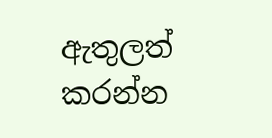ඇතුලත් කරන්න